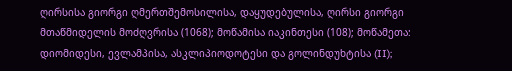ღირსისა გიორგი ღმერთშემოსილისა, დაყუდებულისა, ღირსი გიორგი მთაწმიდელის მოძღვრისა (1068); მოწამისა იაკინთესი (108); მოწამეთა: დიომიდესი, ევლამპისა, ასკლიპიოდოტესი და გოლინდუხტისა (II);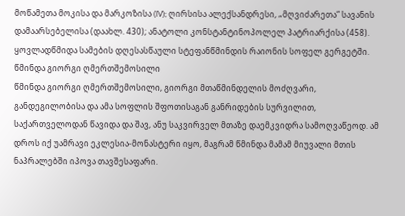მოწამეთა მოკისა და მარკოზისა (IV); ღირსისა ალექსანდრესი, „მღვიძარეთა“ სავანის დამაარსებელისა (დაახლ. 430); ანატოლი კონსტანტინოპოლელ პატრიარქისა (458). ყოვლადწმიდა სამების დღესასწაული სტეფანწმინდის რაიონის სოფელ გერგეტში.
წმინდა გიორგი ღმერთშემოსილი
წმინდა გიორგი ღმერთშემოსილი, გიორგი მთაწმინდელის მოძღვარი, განდეგილობისა და ამა სოფლის შფოთისაგან განრიდების სურვილით, საქართველოდან წავიდა და შავ, ანუ საკვირველ მთაზე დაემკვიდრა სამოღვაწეოდ. ამ დროს იქ უამრავი ეკლესია-მონასტერი იყო, მაგრამ წმინდა მამამ მიუვალი მთის ნაპრალებში იპოვა თავშესაფარი.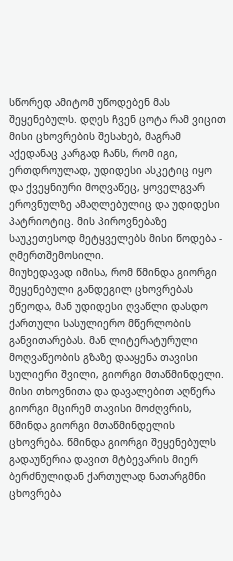სწორედ ამიტომ უწოდებენ მას შეყენებულს. დღეს ჩვენ ცოტა რამ ვიცით მისი ცხოვრების შესახებ, მაგრამ აქედანაც კარგად ჩანს, რომ იგი, ერთდროულად, უდიდესი ასკეტიც იყო და ქვეყნიური მოღვაწეც, ყოველგვარ ეროვნულზე ამაღლებულიც და უდიდესი პატრიოტიც. მის პიროვნებაზე საუკეთესოდ მეტყველებს მისი წოდება - ღმერთშემოსილი.
მიუხედავად იმისა, რომ წმინდა გიორგი შეყენებული განდეგილ ცხოვრებას ეწეოდა, მან უდიდესი ღვაწლი დასდო ქართული სასულიერო მწერლობის განვითარებას. მან ლიტერატურული მოღვაწეობის გზაზე დააყენა თავისი სულიერი შვილი, გიორგი მთაწმინდელი. მისი თხოვნითა და დავალებით აღწერა გიორგი მცირემ თავისი მოძღვრის, წმინდა გიორგი მთაწმინდელის ცხოვრება. წმინდა გიორგი შეყენებულს გადაუწერია დავით მტბევარის მიერ ბერძნულიდან ქართულად ნათარგმნი ცხოვრება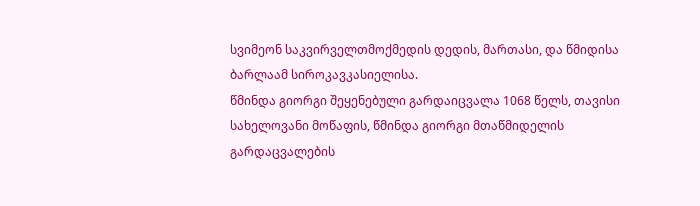სვიმეონ საკვირველთმოქმედის დედის, მართასი, და წმიდისა ბარლაამ სიროკავკასიელისა.
წმინდა გიორგი შეყენებული გარდაიცვალა 1068 წელს, თავისი სახელოვანი მოწაფის, წმინდა გიორგი მთაწმიდელის გარდაცვალების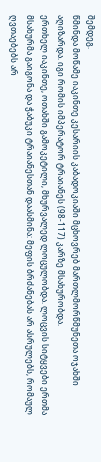შემდეგ.
წმინდა მოწამე იაკინთე კესარიის კაბადოკიაში მცხოვრებ მართლმორწმუნეთა ოჯახში აღიზარდა. იგი რომის იმპერატორ ტრაიანეს (98-117) კარზე მსახურობდა.
ერთხელ იაკინთე, ოთახში გამოკეტილი, მხურვალედ ლოცულობდა. ლოცვის სიტყვები ერთმა მსახურმა გაიგონა და ჭაბუკი ტრაიანესთან დაასმინა: მეფის ბრძანებას არ ასრულებს, რომაულ ღვთაებებს არ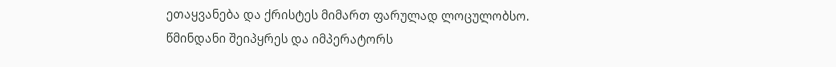ეთაყვანება და ქრისტეს მიმართ ფარულად ლოცულობსო.
წმინდანი შეიპყრეს და იმპერატორს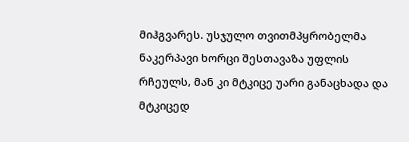მიჰგვარეს. უსჯულო თვითმპყრობელმა ნაკერპავი ხორცი შესთავაზა უფლის რჩეულს, მან კი მტკიცე უარი განაცხადა და მტკიცედ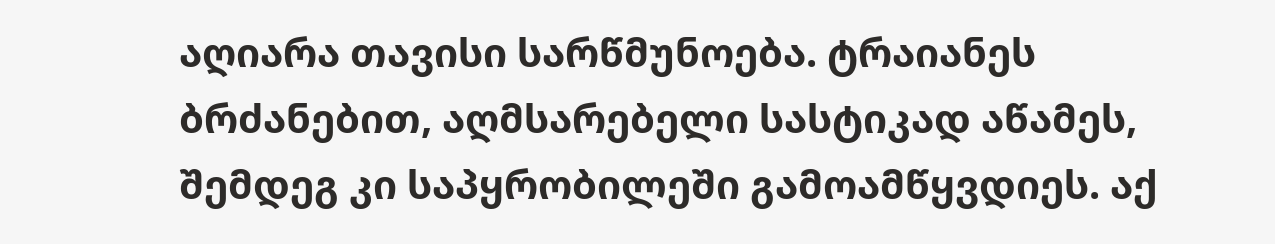აღიარა თავისი სარწმუნოება. ტრაიანეს ბრძანებით, აღმსარებელი სასტიკად აწამეს, შემდეგ კი საპყრობილეში გამოამწყვდიეს. აქ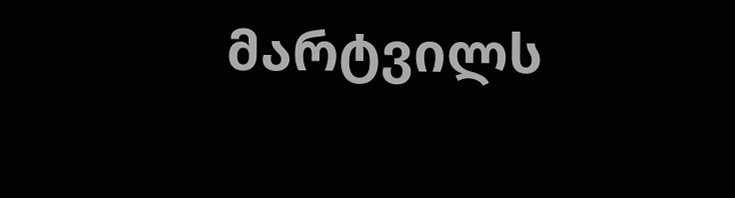მარტვილს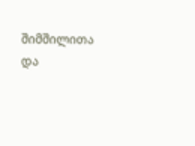შიმშილითა და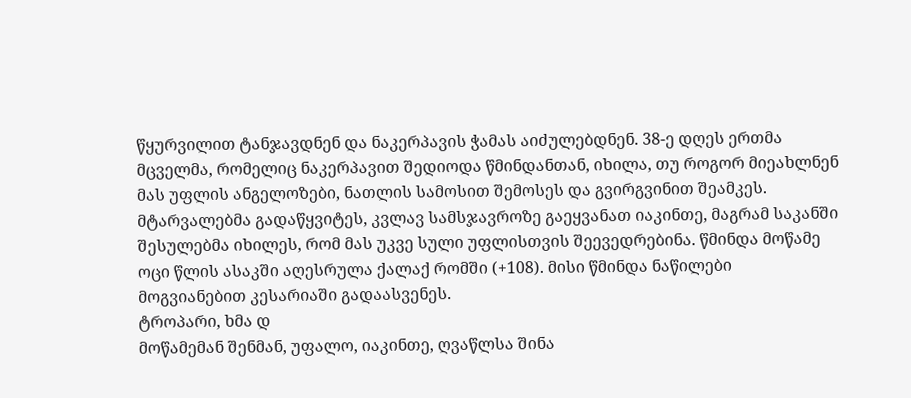წყურვილით ტანჯავდნენ და ნაკერპავის ჭამას აიძულებდნენ. 38-ე დღეს ერთმა მცველმა, რომელიც ნაკერპავით შედიოდა წმინდანთან, იხილა, თუ როგორ მიეახლნენ მას უფლის ანგელოზები, ნათლის სამოსით შემოსეს და გვირგვინით შეამკეს.
მტარვალებმა გადაწყვიტეს, კვლავ სამსჯავროზე გაეყვანათ იაკინთე, მაგრამ საკანში შესულებმა იხილეს, რომ მას უკვე სული უფლისთვის შეევედრებინა. წმინდა მოწამე ოცი წლის ასაკში აღესრულა ქალაქ რომში (+108). მისი წმინდა ნაწილები მოგვიანებით კესარიაში გადაასვენეს.
ტროპარი, ხმა დ
მოწამემან შენმან, უფალო, იაკინთე, ღვაწლსა შინა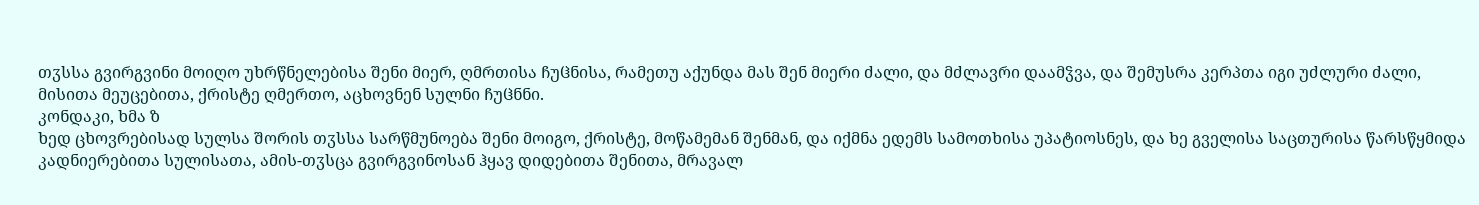თჳსსა გვირგვინი მოიღო უხრწნელებისა შენი მიერ, ღმრთისა ჩუჱნისა, რამეთუ აქუნდა მას შენ მიერი ძალი, და მძლავრი დაამჴვა, და შემუსრა კერპთა იგი უძლური ძალი, მისითა მეუცებითა, ქრისტე ღმერთო, აცხოვნენ სულნი ჩუჱნნი.
კონდაკი, ხმა ზ
ხედ ცხოვრებისად სულსა შორის თჳსსა სარწმუნოება შენი მოიგო, ქრისტე, მოწამემან შენმან, და იქმნა ედემს სამოთხისა უპატიოსნეს, და ხე გველისა საცთურისა წარსწყმიდა კადნიერებითა სულისათა, ამის-თჳსცა გვირგვინოსან ჰყავ დიდებითა შენითა, მრავალ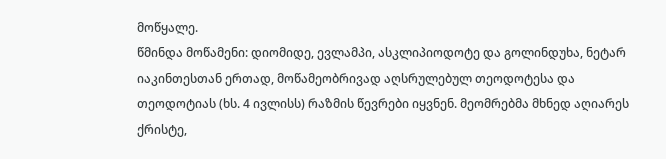მოწყალე.
წმინდა მოწამენი: დიომიდე, ევლამპი, ასკლიპიოდოტე და გოლინდუხა, ნეტარ იაკინთესთან ერთად, მოწამეობრივად აღსრულებულ თეოდოტესა და თეოდოტიას (ხს. 4 ივლისს) რაზმის წევრები იყვნენ. მეომრებმა მხნედ აღიარეს ქრისტე,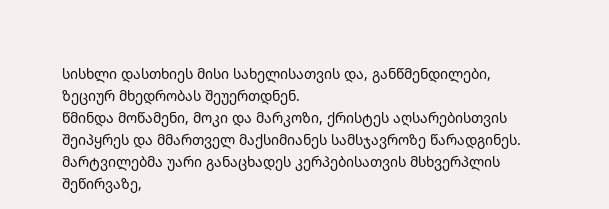სისხლი დასთხიეს მისი სახელისათვის და, განწმენდილები, ზეციურ მხედრობას შეუერთდნენ.
წმინდა მოწამენი, მოკი და მარკოზი, ქრისტეს აღსარებისთვის შეიპყრეს და მმართველ მაქსიმიანეს სამსჯავროზე წარადგინეს. მარტვილებმა უარი განაცხადეს კერპებისათვის მსხვერპლის შეწირვაზე,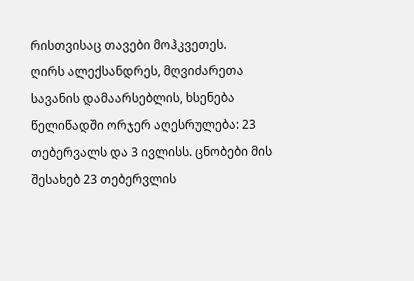რისთვისაც თავები მოჰკვეთეს.
ღირს ალექსანდრეს, მღვიძარეთა სავანის დამაარსებლის, ხსენება წელიწადში ორჯერ აღესრულება: 23 თებერვალს და 3 ივლისს. ცნობები მის შესახებ 23 თებერვლის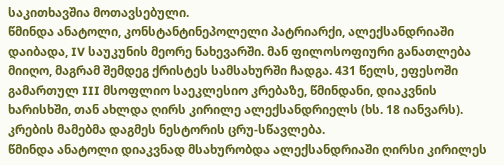საკითხავშია მოთავსებული.
წმინდა ანატოლი, კონსტანტინეპოლელი პატრიარქი, ალექსანდრიაში დაიბადა, IV საუკუნის მეორე ნახევარში. მან ფილოსოფიური განათლება მიიღო, მაგრამ შემდეგ ქრისტეს სამსახურში ჩადგა. 431 წელს, ეფესოში გამართულ III მსოფლიო საეკლესიო კრებაზე, წმინდანი, დიაკვნის ხარისხში, თან ახლდა ღირს კირილე ალექსანდრიელს (ხს. 18 იანვარს). კრების მამებმა დაგმეს ნესტორის ცრუ-სწავლება.
წმინდა ანატოლი დიაკვნად მსახურობდა ალექსანდრიაში ღირსი კირილეს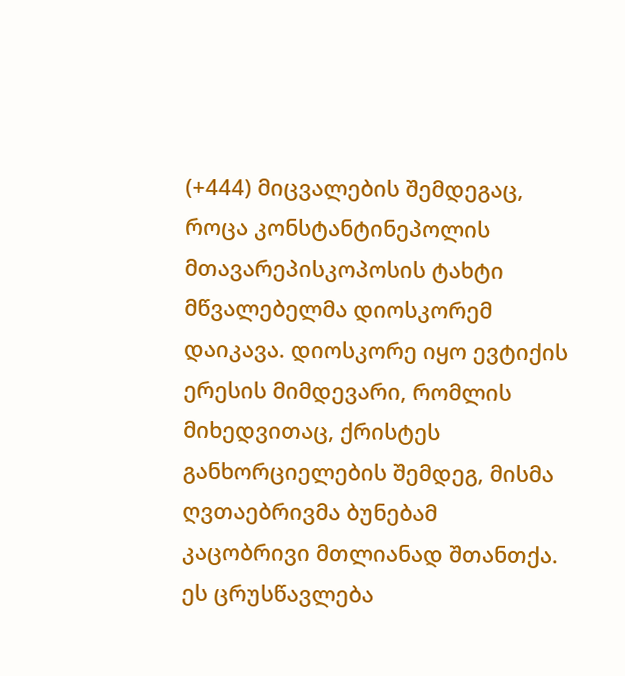(+444) მიცვალების შემდეგაც, როცა კონსტანტინეპოლის მთავარეპისკოპოსის ტახტი მწვალებელმა დიოსკორემ დაიკავა. დიოსკორე იყო ევტიქის ერესის მიმდევარი, რომლის მიხედვითაც, ქრისტეს განხორციელების შემდეგ, მისმა ღვთაებრივმა ბუნებამ კაცობრივი მთლიანად შთანთქა. ეს ცრუსწავლება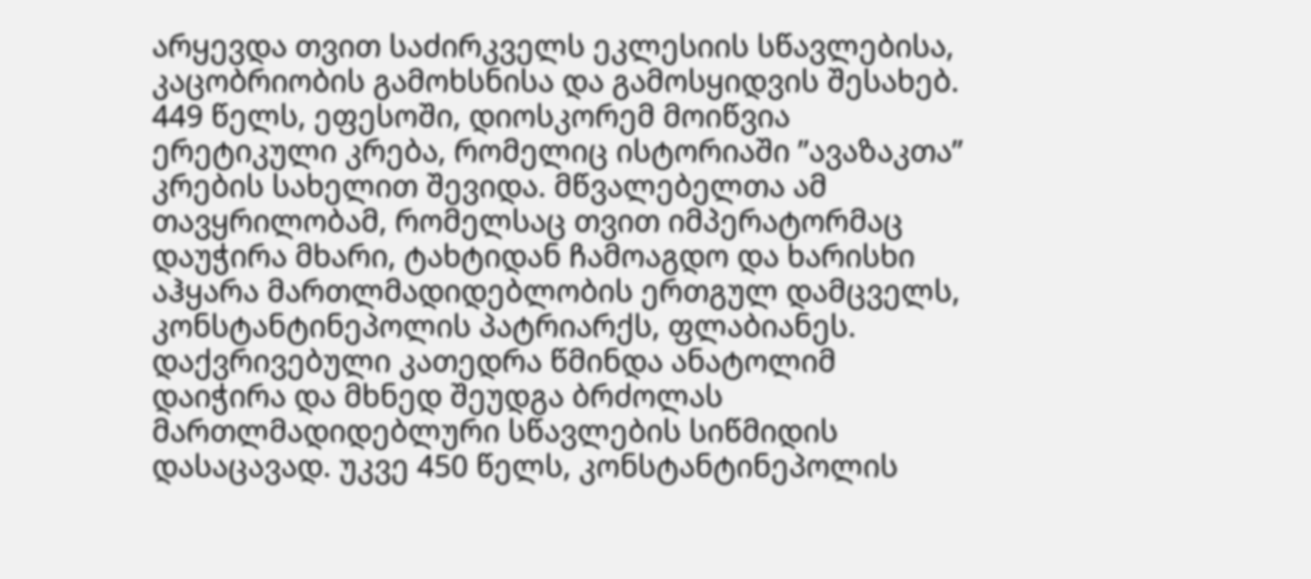არყევდა თვით საძირკველს ეკლესიის სწავლებისა, კაცობრიობის გამოხსნისა და გამოსყიდვის შესახებ. 449 წელს, ეფესოში, დიოსკორემ მოიწვია ერეტიკული კრება, რომელიც ისტორიაში ”ავაზაკთა” კრების სახელით შევიდა. მწვალებელთა ამ თავყრილობამ, რომელსაც თვით იმპერატორმაც დაუჭირა მხარი, ტახტიდან ჩამოაგდო და ხარისხი აჰყარა მართლმადიდებლობის ერთგულ დამცველს, კონსტანტინეპოლის პატრიარქს, ფლაბიანეს.
დაქვრივებული კათედრა წმინდა ანატოლიმ დაიჭირა და მხნედ შეუდგა ბრძოლას მართლმადიდებლური სწავლების სიწმიდის დასაცავად. უკვე 450 წელს, კონსტანტინეპოლის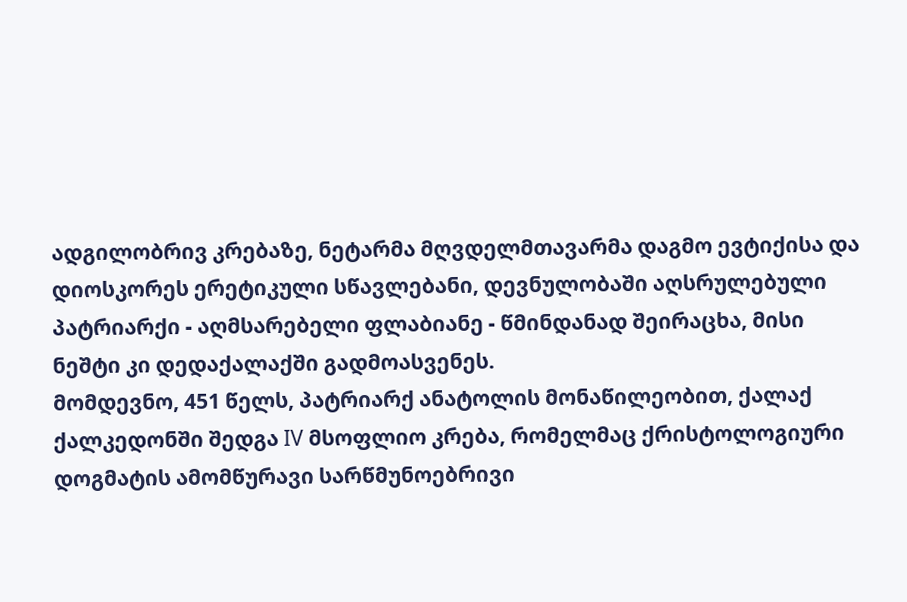ადგილობრივ კრებაზე, ნეტარმა მღვდელმთავარმა დაგმო ევტიქისა და დიოსკორეს ერეტიკული სწავლებანი, დევნულობაში აღსრულებული პატრიარქი - აღმსარებელი ფლაბიანე - წმინდანად შეირაცხა, მისი ნეშტი კი დედაქალაქში გადმოასვენეს.
მომდევნო, 451 წელს, პატრიარქ ანატოლის მონაწილეობით, ქალაქ ქალკედონში შედგა IV მსოფლიო კრება, რომელმაც ქრისტოლოგიური დოგმატის ამომწურავი სარწმუნოებრივი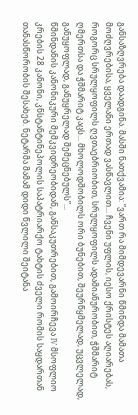განსაზღვრება დაადგინა. მასში ნათქვამია: ”ვართ რა მიმდევარნი წმინდა მამათა მოძღვრებისა, ყველანი ერთად ვასწავლით... ჩვენი უფლის, იესო ქრისტეს აღიარებას, როგორც სრულყოფილს ღვთაებრიობით, სრულყოფილს ადამიანურობით, ჭშმარიტ ღმერთსა და ჭშმარიტ კაცს... მხოლოდშობილს ორი ბუნებით, შეურწყმელად, უცვლელად, განუყოფლად, განუყრელად შემეცნებულს”...
წმინდანის კანონიკური მემკვიდრეობიდან, განსაკუთრებით, გამოირჩევა IV მსოფლიო კრების 28 კანონი, კნსტანტინეპოლის საპატრიარქო ტახტის ძველი რომის საყდართან თანასწორობის შესახებ. ნეტარმა მამამ დიდი წვლილი შეიტანა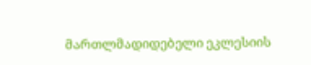მართლმადიდებელი ეკლესიის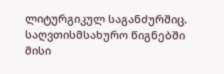ლიტურგიკულ საგანძურშიც. საღვთისმსახურო წიგნებში მისი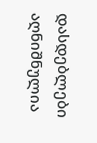დასდებლები აღნიშნულია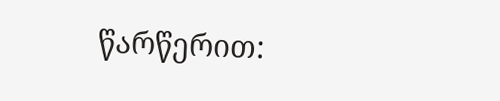წარწერით: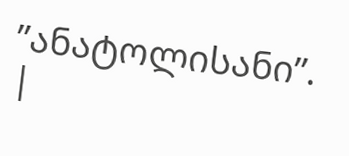”ანატოლისანი”.
|